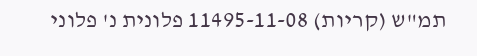תמ"ש (קריות) 11495-11-08 פלונית נ' פלוני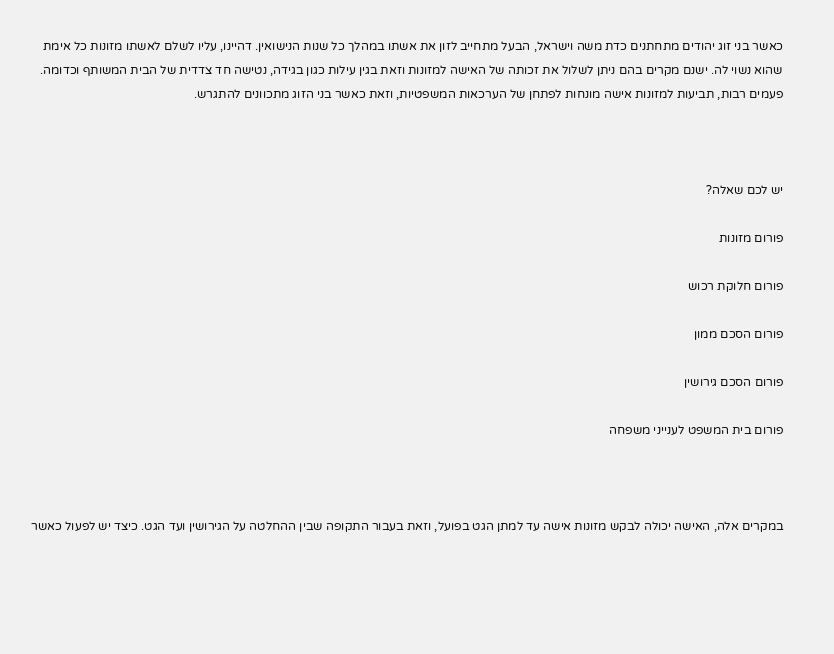כאשר בני זוג יהודים מתחתנים כדת משה וישראל, הבעל מתחייב לזון את אשתו במהלך כל שנות הנישואין. דהיינו, עליו לשלם לאשתו מזונות כל אימת שהוא נשוי לה. ישנם מקרים בהם ניתן לשלול את זכותה של האישה למזונות וזאת בגין עילות כגון בגידה, נטישה חד צדדית של הבית המשותף וכדומה. פעמים רבות, תביעות למזונות אישה מונחות לפתחן של הערכאות המשפטיות, וזאת כאשר בני הזוג מתכוונים להתגרש.



יש לכם שאלה?

פורום מזונות

פורום חלוקת רכוש

פורום הסכם ממון

פורום הסכם גירושין

פורום בית המשפט לענייני משפחה



במקרים אלה, האישה יכולה לבקש מזונות אישה עד למתן הגט בפועל, וזאת בעבור התקופה שבין ההחלטה על הגירושין ועד הגט. כיצד יש לפעול כאשר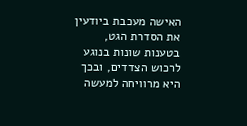האישה מעכבת ביודעין את הסדרת הגט, בטענות שונות בנוגע לרכוש הצדדים, ובכך היא מרוויחה למעשה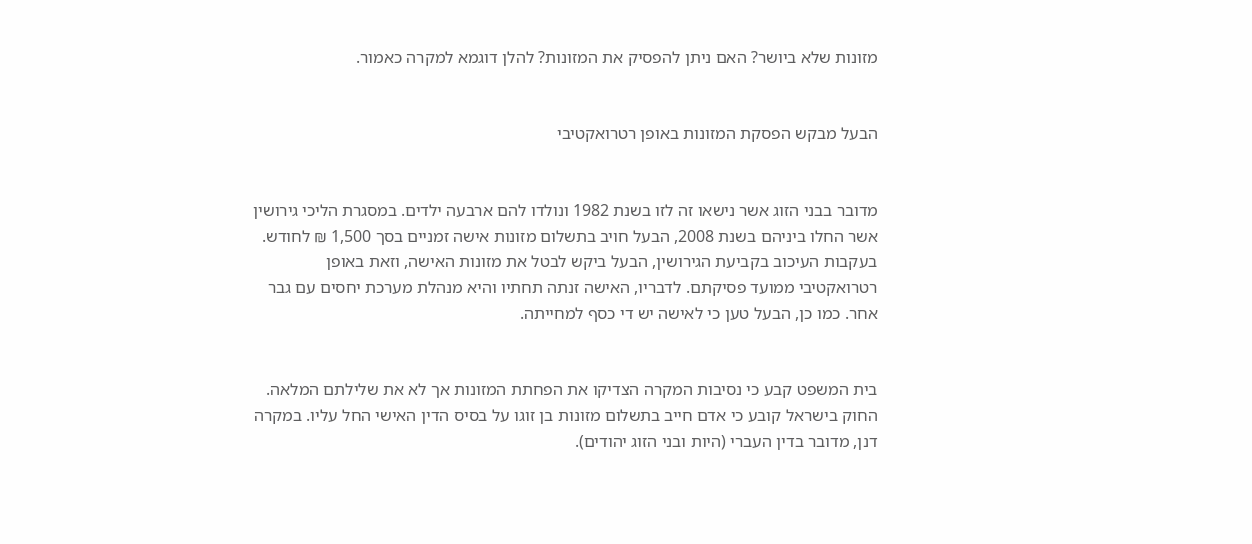מזונות שלא ביושר? האם ניתן להפסיק את המזונות? להלן דוגמא למקרה כאמור.


הבעל מבקש הפסקת המזונות באופן רטרואקטיבי


מדובר בבני הזוג אשר נישאו זה לזו בשנת 1982 ונולדו להם ארבעה ילדים. במסגרת הליכי גירושין אשר החלו ביניהם בשנת 2008, הבעל חויב בתשלום מזונות אישה זמניים בסך 1,500 ₪ לחודש. בעקבות העיכוב בקביעת הגירושין, הבעל ביקש לבטל את מזונות האישה, וזאת באופן רטרואקטיבי ממועד פסיקתם. לדבריו, האישה זנתה תחתיו והיא מנהלת מערכת יחסים עם גבר אחר. כמו כן, הבעל טען כי לאישה יש די כסף למחייתה.


בית המשפט קבע כי נסיבות המקרה הצדיקו את הפחתת המזונות אך לא את שלילתם המלאה. החוק בישראל קובע כי אדם חייב בתשלום מזונות בן זוגו על בסיס הדין האישי החל עליו. במקרה דנן, מדובר בדין העברי (היות ובני הזוג יהודים).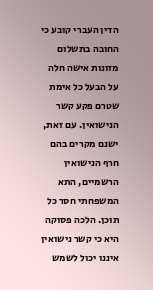הדין העברי קובע כי החובה בתשלום מזונות אישה חלה על הבעל כל אימת שטרם פקע קשר הנישואין. עם זאת, ישנם מקרים בהם חרף הנישואין הרשמיים, התא המשפחתי חסר כל תוכן. הלכה פסוקה היא כי קשר נישואין איננו יכול לשמש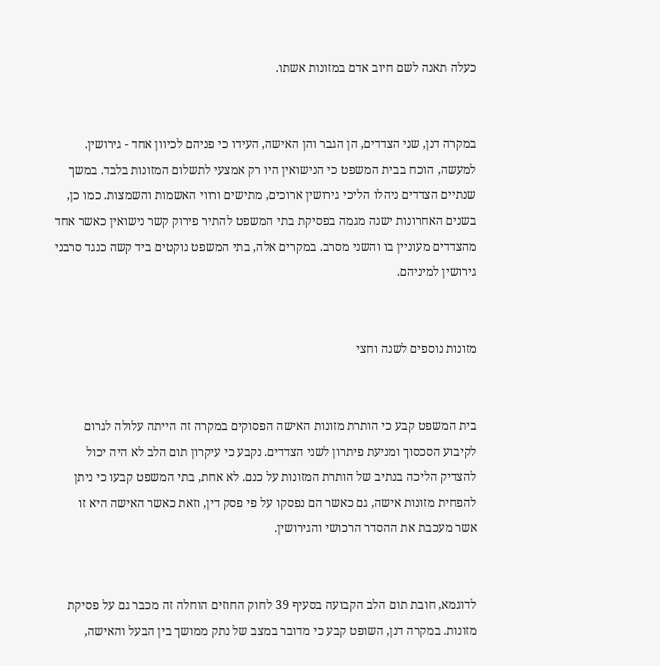כעלה תאנה לשם חיוב אדם במזונות אשתו.


במקרה דנן, שני הצדדים, הן הגבר והן האישה, העידו כי פניהם לכיוון אחד - גירושין. למעשה, הוכח בבית המשפט כי הנישואין היו רק אמצעי לתשלום המזונות בלבד. במשך שנתיים הצדדים ניהלו הליכי גירושין ארוכים, מתישים ורווי האשמות והשמצות. כמו כן, בשנים האחרונות ישנה מגמה בפסיקת בתי המשפט להתיר פירוק קשר נישואין כאשר אחד מהצדדים מעוניין בו והשני מסרב. במקרים אלה, בתי המשפט נוקטים ביד קשה כנגד סרבני גירושין למיניהם.


מזונות נוספים לשנה וחצי


בית המשפט קבע כי הותרת מזונות האישה הפסוקים במקרה זה הייתה עלולה לגרום לקיבוע הסכסוך ומניעת פיתרון לשני הצדדים. נקבע כי עיקרון תום הלב לא היה יכול להצדיק הליכה בנתיב של הותרת המזונות על כנם. לא אחת, בתי המשפט קבעו כי ניתן להפחית מזונות אישה, גם כאשר הם נפסקו על פי פסק דין, וזאת כאשר האישה היא זו אשר מעכבת את ההסדר הרכושי והגירושין.


לדוגמא, חובת תום הלב הקבועה בסעיף 39 לחוק החוזים הוחלה זה מכבר גם על פסיקת מזונות. במקרה דנן, השופט קבע כי מדובר במצב של נתק ממושך בין הבעל והאישה,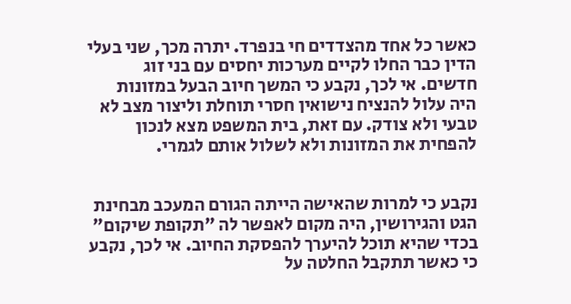כאשר כל אחד מהצדדים חי בנפרד. יתרה מכך, שני בעלי הדין כבר החלו לקיים מערכות יחסים עם בני זוג חדשים. אי לכך, נקבע כי המשך חיוב הבעל במזונות היה עלול להנציח נישואין חסרי תוחלת וליצור מצב לא טבעי ולא צודק. עם זאת, בית המשפט מצא לנכון להפחית את המזונות ולא לשלול אותם לגמרי.


נקבע כי למרות שהאישה הייתה הגורם המעכב מבחינת הגט והגירושין, היה מקום לאפשר לה "תקופת שיקום" בכדי שהיא תוכל להיערך להפסקת החיוב. אי לכך, נקבע כי כאשר תתקבל החלטה על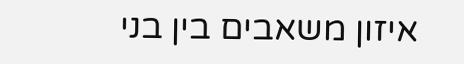איזון משאבים בין בני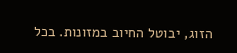הזוג, יבוטל החיוב במזונות. בכל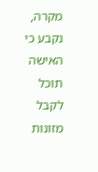מקרה, נקבע כי האישה תוכל לקבל מזונות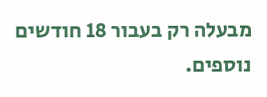מבעלה רק בעבור 18 חודשים נוספים.